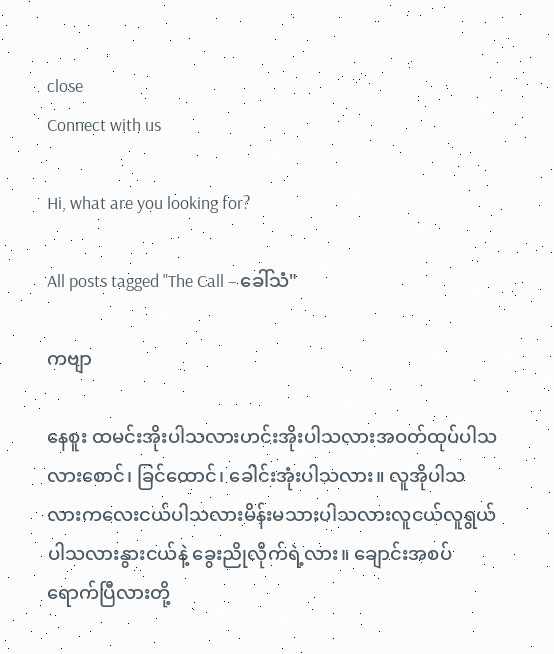close
Connect with us

Hi, what are you looking for?

All posts tagged "The Call – ခေါ်သံ"

ကဗျာ

နေစူး ထမင်းအိုးပါသလားဟင်းအိုးပါသလားအဝတ်ထုပ်ပါသလားစောင်၊ ခြင်ထောင်၊ ခေါင်းအုံးပါသလား။ လူအိုပါသလားကလေးငယ်ပါသလားမိန်းမသားပါသလားလူငယ်လူရွယ်ပါသလားနွားငယ်နဲ့ ခွေးညိုလိုက်ရဲ့လား။ ချောင်းအစပ်ရောက်ပြီလားတို့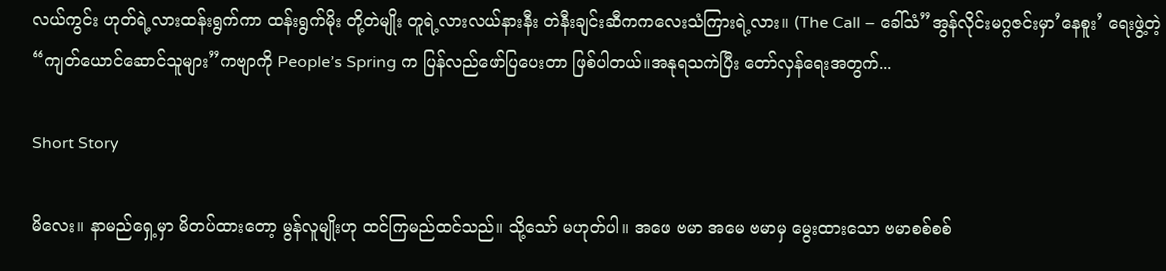လယ်ကွင်း ဟုတ်ရဲ့လားထန်းရွက်ကာ ထန်းရွက်မိုး တို့တဲမျိုး တူရဲ့လားလယ်နားနီး တဲနီးချင်းဆီကကလေးသံကြားရဲ့လား။ (The Call – ခေါ်သံ”အွန်လိုင်းမဂ္ဂဇင်းမှာ’နေစူး’ ရေးဖွဲ့တဲ့ “ကျတ်ယောင်ဆောင်သူများ”ကဗျာကို People’s Spring က ပြန်လည်ဖော်ပြပေးတာ ဖြစ်ပါတယ်။အနုရသကဲပြီး တော်လှန်ရေးအတွက်...

Short Story

မိ‌လေး။ နာမည်ရှေ့မှာ မိတပ်ထားတော့ မွန်လူမျိုးဟု ထင်ကြမည်ထင်သည်။ သို့‌သော် မဟုတ်ပါ။ အဖေ ဗမာ အမေ ဗမာမှ မွေးထားသော ဗမာစစ်စစ်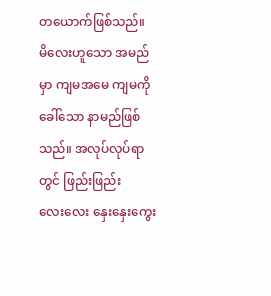တယောက်ဖြစ်သည်။ မိ‌လေးဟူသော အမည်မှာ ကျမအမေ ကျမကိုခေါ်သော နာမည်ဖြစ်သည်။ အလုပ်လုပ်ရာတွင် ဖြည်းဖြည်း လေး‌လေး နှေးနှေးကွေး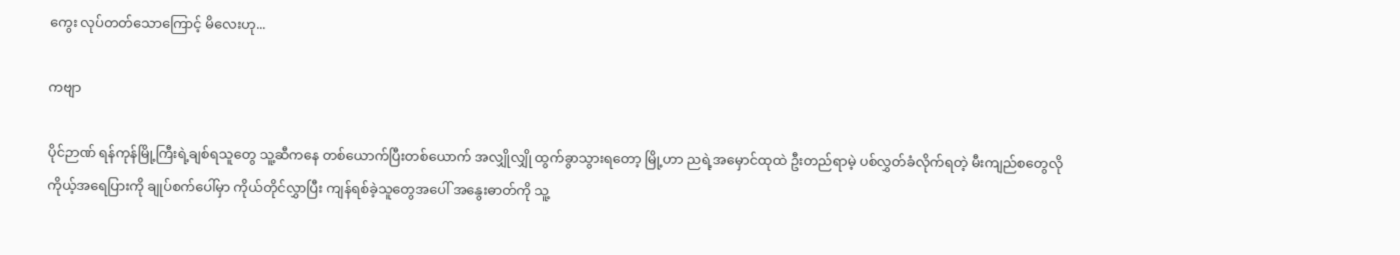ကွေး လုပ်တတ်သောကြောင့် မိလေးဟု...

ကဗျာ

ပိုင်ဉာဏ် ရန်ကုန်မြို့ကြီးရဲ့ချစ်ရသူတွေ သူ့ဆီကနေ တစ်ယောက်ပြီးတစ်ယောက် အလျှိုလျှို ထွက်ခွာသွားရတော့ မြို့ဟာ ညရဲ့အမှောင်ထုထဲ ဦးတည်ရာမဲ့ ပစ်လွှတ်ခံလိုက်ရတဲ့ မီးကျည်စတွေလို ကိုယ့်အရေပြားကို ချုပ်စက်ပေါ်မှာ ကိုယ်တိုင်လွှာပြီး ကျန်ရစ်ခဲ့သူတွေအပေါ် အနွေးဓာတ်ကို သူ့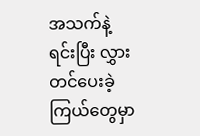အသက်နဲ့ရင်းပြီး လွှားတင်ပေးခဲ့ ကြယ်တွေမှာ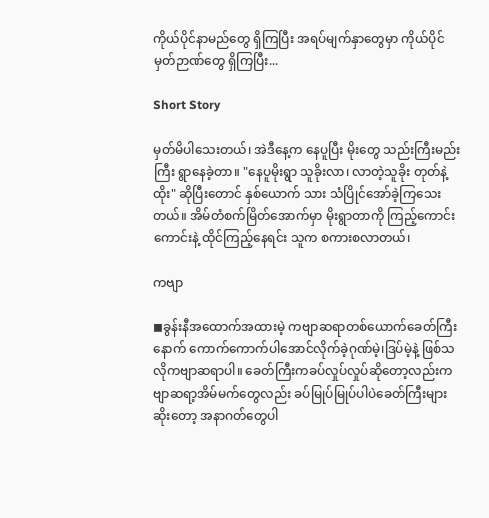ကိုယ်ပိုင်နာမည်တွေ ရှိကြပြီး အရပ်မျက်နှာတွေမှာ ကိုယ်ပိုင်မှတ်ဉာဏ်တွေ ရှိကြပြီး...

Short Story

မှတ်မိပါသေးတယ်၊ အဲဒီနေ့က နေပူပြီး မိုးတွေ သည်းကြီးမည်းကြီး ရွာနေခဲ့တာ။ "နေပူမိုးရွာ သူခိုးလာ၊ လာတဲ့သူခိုး တုတ်နဲ့ထိုး" ဆိုပြီးတောင် နှစ်ယောက် သား သံပြိုင်အော်ခဲ့ကြသေးတယ်။ အိမ်တံစက်မြိတ်အောက်မှာ မိုးရွာတာကို ကြည့်ကောင်းကောင်းနဲ့ ထိုင်ကြည့်နေရင်း သူက စကားစလာတယ်၊

ကဗျာ

◼ခွန်းနီအထောက်အထားမဲ့ ကဗျာဆရာတစ်ယောက်ခေတ်ကြီးနောက် ကောက်ကောက်ပါအောင်လိုက်ခဲ့ဂုဏ်မဲ့၊ဒြပ်မဲ့နဲ့ ဖြစ်သလိုကဗျာဆရာပါ။ ခေတ်ကြီးကခပ်လှုပ်လှုပ်ဆိုတော့လည်းကဗျာဆရာ့အိမ်မက်တွေလည်း ခပ်မြုပ်မြုပ်ပါပဲခေတ်ကြီးများဆိုးတော့ အနာဂတ်တွေပါ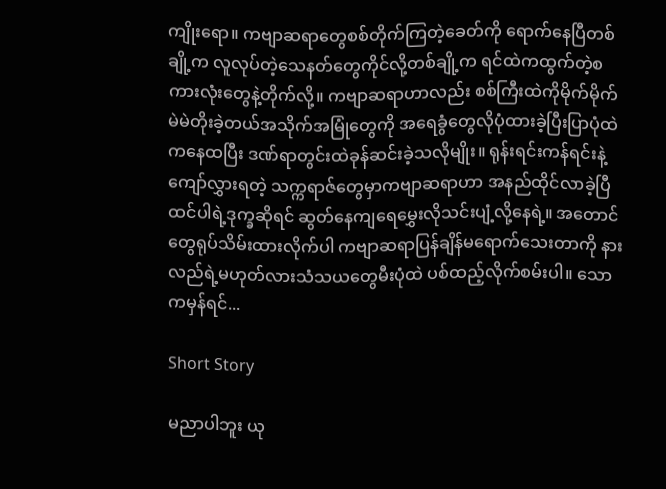ကျိုးရော။ ကဗျာဆရာတွေစစ်တိုက်ကြတဲ့ခေတ်ကို ရောက်နေပြီတစ်ချို့က လူလုပ်တဲ့သေနတ်တွေကိုင်လို့တစ်ချို့က ရင်ထဲကထွက်တဲ့စကားလုံးတွေနဲ့တိုက်လို့။ ကဗျာဆရာဟာလည်း စစ်ကြီးထဲကိုမိုက်မိုက်မဲမဲတိုးခဲ့တယ်အသိုက်အမြုံတွေကို အရေခွံတွေလိုပုံထားခဲ့ပြီးပြာပုံထဲကနေထပြီး ဒဏ်ရာတွင်းထဲခုန်ဆင်းခဲ့သလိုမျိုး။ ရုန်းရင်းကန်ရင်းနဲ့ကျော်လွှားရတဲ့ သက္ကရာဇ်တွေမှာကဗျာဆရာဟာ အနည်ထိုင်လာခဲ့ပြီထင်ပါရဲ့ဒုက္ခဆိုရင် ဆွတ်နေကျရေမွှေးလိုသင်းပျံ့လို့နေရဲ့။ အတောင်တွေရုပ်သိမ်းထားလိုက်ပါ ကဗျာဆရာပြန်ချိန်မရောက်သေးတာကို နားလည်ရဲ့မဟုတ်လားသံသယတွေမီးပုံထဲ ပစ်ထည့်လိုက်စမ်းပါ။ သောကမှန်ရင်...

Short Story

မညာပါဘူး ယု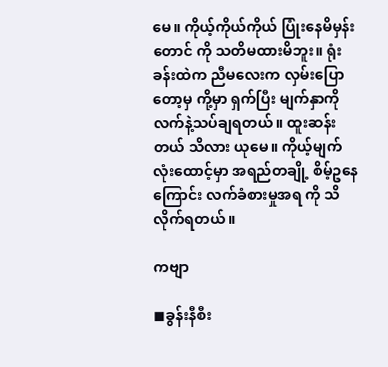မေ။ ကိုယ့်ကိုယ်ကိုယ် ပြုံးနေမိမှန်းတောင် ကို သတိမထားမိဘူး။ ရုံးခန်းထဲက ညီမလေးက လှမ်းပြောတော့မှ ကို့မှာ ရှက်ပြီး မျက်နှာကို လက်နဲ့သပ်ချရတယ်။ ထူးဆန်းတယ် သိလား ယုမေ။ ကိုယ့်မျက်လုံးထောင့်မှာ အရည်တချို့ စိမ့်ဥနေကြောင်း လက်ခံစားမှုအရ ကို သိလိုက်ရတယ်။

ကဗျာ

◼ခွန်းနီစီး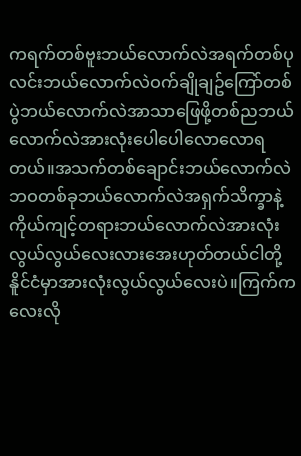ကရက်တစ်ဗူးဘယ်လောက်လဲအရက်တစ်ပုလင်းဘယ်လောက်လဲဝက်ချိုချဥ်ကြော်တစ်ပွဲဘယ်လောက်လဲအာသာဖြေဖို့တစ်ညဘယ်လောက်လဲအားလုံးပေါပေါလောလောရတယ်။အသက်တစ်ချောင်းဘယ်လောက်လဲဘဝတစ်ခုဘယ်လောက်လဲအရှက်သိက္ခာနဲ့ကိုယ်ကျင့်တရားဘယ်လောက်လဲအားလုံးလွယ်လွယ်လေးလားအေးဟုတ်တယ်ငါတို့နိူင်ငံမှာအားလုံးလွယ်လွယ်လေးပဲ။ကြက်ကလေးလို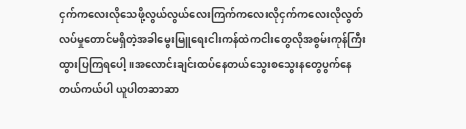ငှက်ကလေးလိုသေဖို့လွယ်လွယ်လေးကြက်ကလေးလိုငှက်ကလေးလိုလွတ်လပ်မှုတောင်မရှိတဲ့အခါမွေးမြူရေးငါးကန်ထဲကငါးတွေလိုအစွမ်းကုန်ကြီးထွားပြကြရပေါ့။အလောင်းချင်းထပ်နေတယ်သွေးစသွေးနတွေပွက်နေတယ်ကယ်ပါ ယူပါတဆာဆာ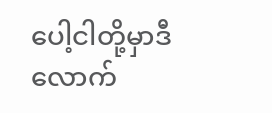ပေါ့ငါတို့မှာဒီလောက်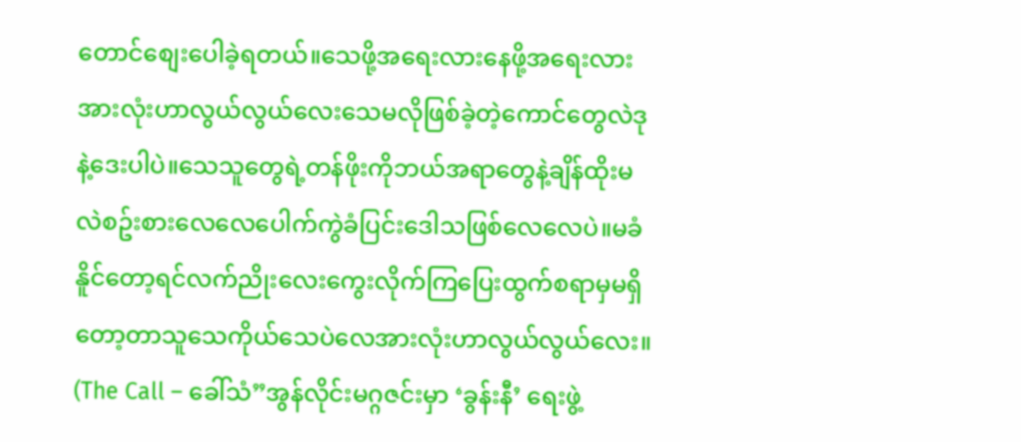တောင်စျေးပေါခဲ့ရတယ်။သေဖို့အရေးလားနေဖို့အရေးလားအားလုံးဟာလွယ်လွယ်လေးသေမလိုဖြစ်ခဲ့တဲ့ကောင်တွေလဲဒုနဲ့ဒေးပါပဲ။သေသူတွေရဲ့တန်ဖိုးကိုဘယ်အရာတွေနဲ့ချိန်ထိုးမလဲစဥ်းစားလေလေပေါက်ကွဲခံပြင်းဒေါသဖြစ်လေလေပဲ။မခံနိူင်တော့ရင်လက်ညိုးလေးကွေးလိုက်ကြပြေးထွက်စရာမှမရှိတော့တာသူသေကိုယ်သေပဲလေအားလုံးဟာလွယ်လွယ်လေး။ (The Call – ခေါ်သံ”အွန်လိုင်းမဂ္ဂဇင်းမှာ ‘ခွန်းနီ’ ရေးဖွဲ့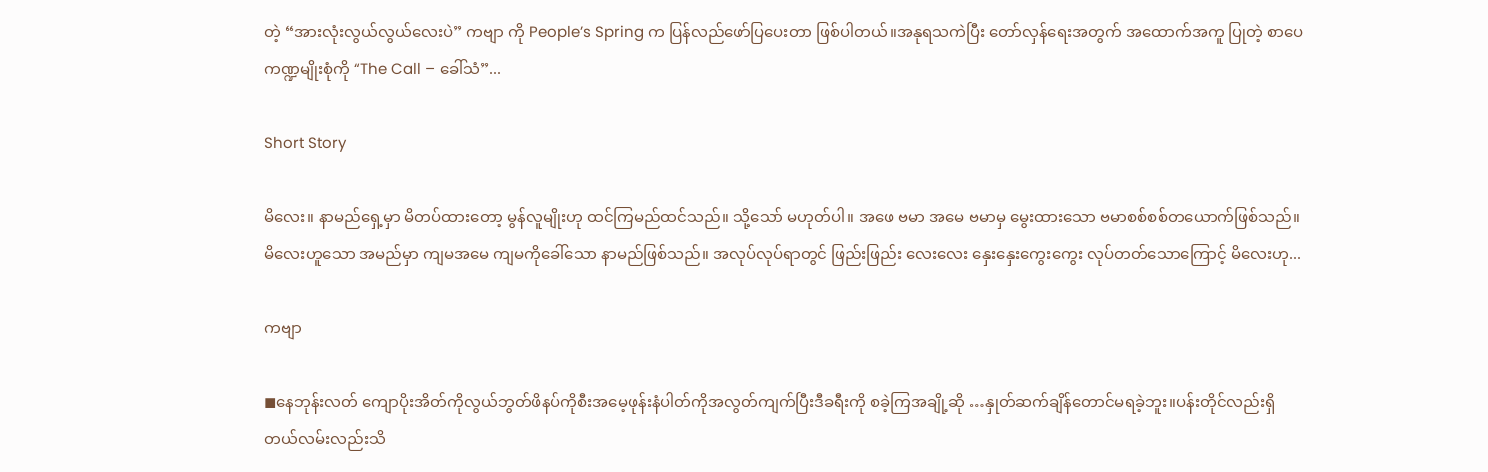တဲ့ “အားလုံးလွယ်လွယ်လေးပဲ” ကဗျာ ကို People’s Spring က ပြန်လည်ဖော်ပြပေးတာ ဖြစ်ပါတယ်။အနုရသကဲပြီး တော်လှန်ရေးအတွက် အထောက်အကူ ပြုတဲ့ စာပေကဏ္ဍမျိုးစုံကို “The Call – ခေါ်သံ”...

Short Story

မိ‌လေး။ နာမည်ရှေ့မှာ မိတပ်ထားတော့ မွန်လူမျိုးဟု ထင်ကြမည်ထင်သည်။ သို့‌သော် မဟုတ်ပါ။ အဖေ ဗမာ အမေ ဗမာမှ မွေးထားသော ဗမာစစ်စစ်တယောက်ဖြစ်သည်။ မိ‌လေးဟူသော အမည်မှာ ကျမအမေ ကျမကိုခေါ်သော နာမည်ဖြစ်သည်။ အလုပ်လုပ်ရာတွင် ဖြည်းဖြည်း လေး‌လေး နှေးနှေးကွေးကွေး လုပ်တတ်သောကြောင့် မိလေးဟု...

ကဗျာ

◼နေဘုန်းလတ် ကျောပိုးအိတ်ကိုလွယ်ဘွတ်ဖိနပ်ကိုစီးအမေ့ဖုန်းနံပါတ်ကိုအလွတ်ကျက်ပြီးဒီခရီးကို စခဲ့ကြအချို့ဆို …နှုတ်ဆက်ချိန်တောင်မရခဲ့ဘူး။ပန်းတိုင်လည်းရှိတယ်လမ်းလည်းသိ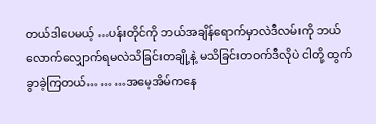တယ်ဒါပေမယ့် …ပန်းတိုင်ကို ဘယ်အချိန်ရောက်မှာလဲဒီလမ်းကို ဘယ်လောက်လျှောက်ရမလဲသိခြင်းတချို့နဲ့ မသိခြင်းတဝက်ဒီလိုပဲ ငါတို့ ထွက်ခွာခဲ့ကြတယ်… … …အမေ့အိမ်ကနေ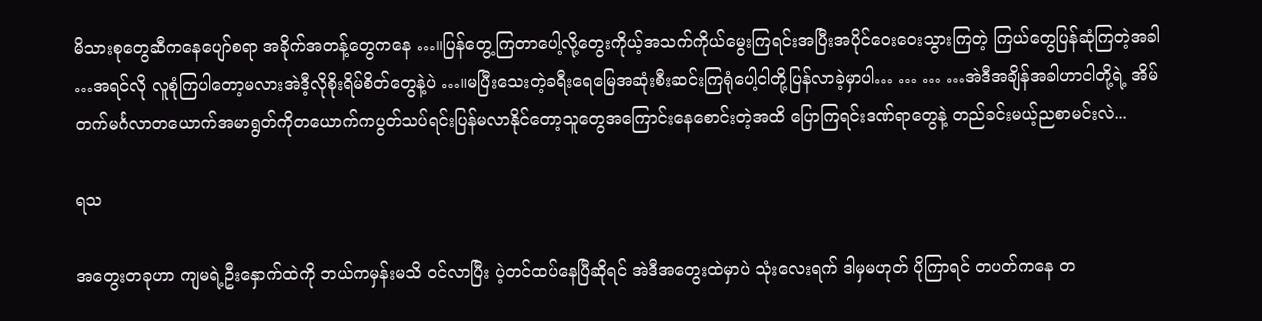မိသားစုတွေဆီကနေပျော်စရာ အခိုက်အတန့်တွေကနေ …။ပြန်တွေ့ကြတာပေါ့လို့တွေးကိုယ့်အသက်ကိုယ်မွေးကြရင်းအပြီးအပိုင်ဝေးဝေးသွားကြတဲ့ ကြယ်တွေပြန်ဆုံကြတဲ့အခါ …အရင်လို လူစုံကြပါတော့မလားအဲဒီ့လိုစိုးရိမ်စိတ်တွေနဲ့ပဲ …။မပြီးသေးတဲ့ခရီးရေမြေအဆုံးစီးဆင်းကြရုံပေါ့ငါတို့ပြန်လာခဲ့မှာပါ… … … …အဲဒီအချိန်အခါဟာငါတို့ရဲ့ အိမ်တက်မင်္ဂလာတယောက်အမာရွတ်ကိုတယောက်ကပွတ်သပ်ရင်းပြန်မလာနိုင်တော့သူတွေအကြောင်းနေစောင်းတဲ့အထိ ပြောကြရင်းဒဏ်ရာတွေနဲ့ တည်ခင်းမယ့်ညစာမင်းလဲ...

ရသ

အတွေးတခုဟာ ကျမရဲ့ဦးနှောက်ထဲကို ဘယ်ကမှန်းမသိ ဝင်လာပြီး ပဲ့တင်ထပ်နေပြီဆိုရင် အဲဒီအတွေးထဲမှာပဲ သုံးလေးရက် ဒါမှမဟုတ် ပိုကြာရင် တပတ်ကနေ တ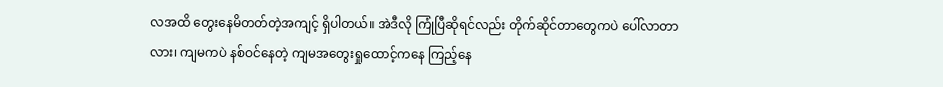လအထိ တွေးနေမိတတ်တဲ့အကျင့် ရှိပါတယ်။ အဲဒီလို ကြုံပြီဆိုရင်လည်း တိုက်ဆိုင်တာတွေကပဲ ပေါ်လာတာလား၊ ကျမကပဲ နစ်ဝင်နေတဲ့ ကျမအတွေးရှုထောင့်ကနေ ကြည့်နေ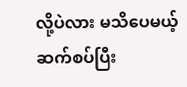လို့ပဲလား မသိပေမယ့် ဆက်စပ်ပြီး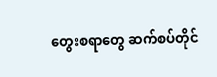တွေးစရာတွေ ဆက်စပ်တိုင်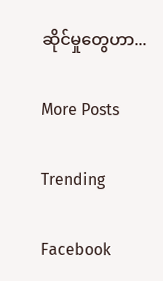ဆိုင်မှုတွေဟာ...

More Posts

Trending

Facebook